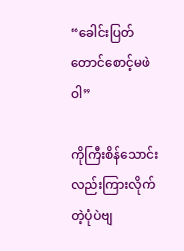“ခေါင်းပြတ်တောင်စောင့်မဖဲဝါ”

ကိုကြီးစိန်သောင်းလည်းကြားလိုက်တဲ့ပုံပဲဗျ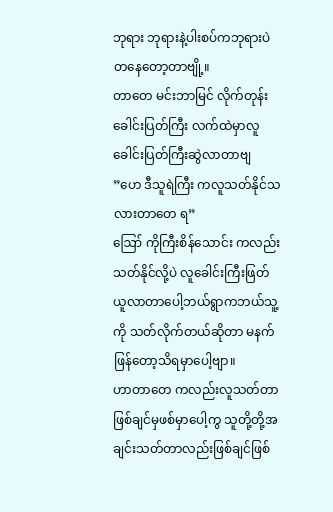ဘုရား ဘုရားနဲ့ပါးစပ်ကဘုရားပဲတနေတော့တာဗျို့။
တာတေ မင်းဘာမြင် လိုက်တုန်း
ခေါင်းပြတ်ကြီး လက်ထဲမှာလူခေါင်းပြတ်ကြီးဆွဲလာတာဗျ
”ဟေ ဒီသူရဲကြီး ကလူသတ်နိုင်သလားတာတေ ရ”
ဪ ကိုကြီးစိန်သောင်း ကလည်းသတ်နိုင်လို့ပဲ လူခေါင်းကြီးဖြတ်ယူလာတာပေါ့ဘယ်ရွာကဘယ်သူ့ကို သတ်လိုက်တယ်ဆိုတာ မနက်ဖြန်တော့သိရမှာပေါ့ဗျာ။
ဟာတာတေ ကလည်းလူသတ်တာဖြစ်ချင်မှဖစ်မှာပေါ့ကွ သူတို့တို့အချင်းသတ်တာလည်းဖြစ်ချင်ဖြစ်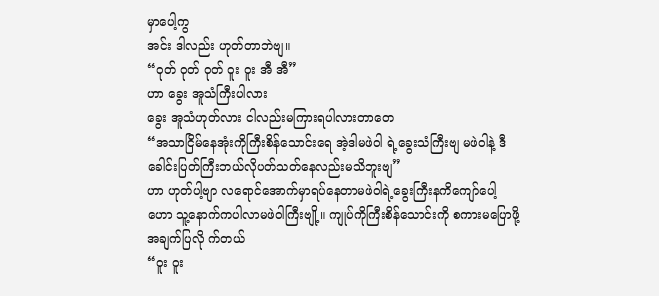မှာပေါ့ကွ
အင်း ဒါလည်း ဟုတ်တာဘဲဗျ။
“ဝုတ် ဝုတ် ဝုတ် ဝူး ဝူး အီ အီ”
ဟာ ခွေး အူသံကြီးပါလား
ခွေး အူသံဟုတ်လား ငါလည်းမကြားရပါလားတာတေ
“အသာငြိမ်နေအုံးကိုကြီးစိန်သောင်းရေ အဲ့ဒါမဖဲဝါ ရဲ့ခွေးသံကြီးဗျ မဖဲဝါနဲ့ ဒီခေါင်းပြတ်ကြီးဘယ်လိုပတ်သတ်နေလည်းမသိဘူးဗျ”
ဟာ ဟုတ်ပါ့ဗျာ လရောင်အောက်မှာရပ်နေတာမဖဲဝါရဲ့ခွေးကြီးနကိကျော်ပေါ့ ဟော သူ့နောက်ကပါလာမဖဲဝါကြီးဗျို့။ ကျုပ်ကိုကြီးစိန်သောင်းကို စကားမပြောဖို့ အချက်ပြလို က်တယ်
“ဝူး ဝူး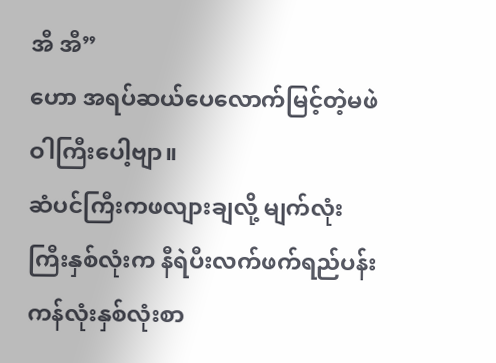အီ အီ”
ဟော အရပ်ဆယ်ပေလောက်မြင့်တဲ့မဖဲဝါကြီးပေါ့ဗျာ။
ဆံပင်ကြီးကဖလျားချလို့ မျက်လုံးကြီးနှစ်လုံးက နီရဲပီးလက်ဖက်ရည်ပန်းကန်လုံးနှစ်လုံးစာ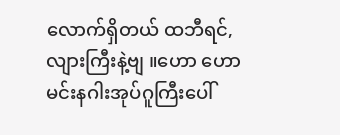လောက်ရှိတယ် ထဘီရင်,လျားကြီးနဲ့ဗျ ။ဟော ဟော မင်းနဂါးအုပ်ဂူကြီးပေါ်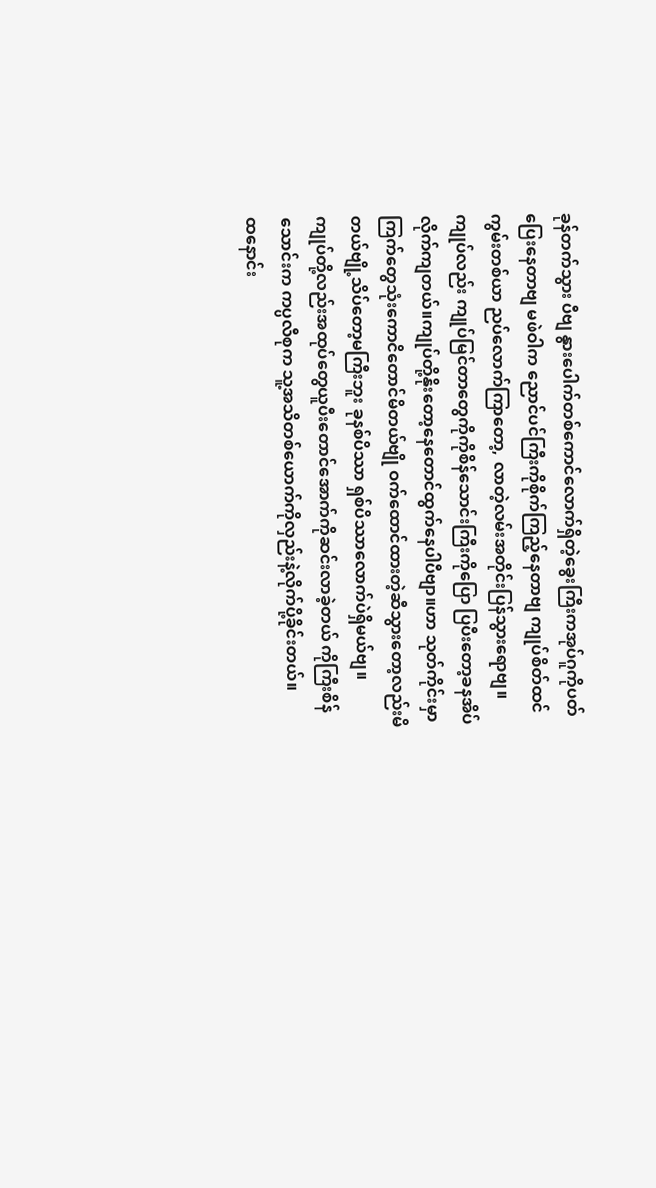ခုန်တက်သွား ပီဗျ နွားပေါက်တစ်ကောင်လောက်ရှိတဲ့ခွေးကြီးကအုပ်ဂူကိုပတ်ပြေးနေတာဗျ မဖဲဝါက ညောင်ပင်ကြီးကိုစိုက်ကြည့်နေတာဗျ ကျုပ်စိတ်ထင် ကွမ်းတစ်ယာ ညပ်လောက်ကြာတော့, လာတဲ့လမ်းအတိုင်းပြန်သွားရောဗျ။
ကျုပ်လည်း ကျုပ်မြင်တာတွေကိုကိုစိန်သောင်းကြီးကိုပြော ပြပီးတော့ခနအိပ်လိုက်ကျတယ်။ကျုပ်တို့နိုးတော့နေတောင်ထွက်နေပါပီဗျာ။ဟာ သုတ်ကိုင်းမှာကြက်တွေသုံးကောငိတောင်မိတယ်ဗျို ဝက်ထောင်ထားတဲ့ဆီသွားတော့လည်းမိတယ်ဗျို့သိပ်တော့မကြီးဘူး ခုနစ်ပိဿာ ရှစ်ပိဿာလောက်ပဲရှိမယ်ဗျ။
ကျုပ်တို့လည်းအထုပ်တွေယူပီးတောင်အောက်ကိုဆင်းလာခဲ့တယ် ကိုကြီးစိန်သောင်းက ကပ္ပလီစုက သူ့အသိတစ်ယောက်ကိုလှည်းနဲ့လိုက်ပို့ခိုင်းတယ်။
ထနောင်း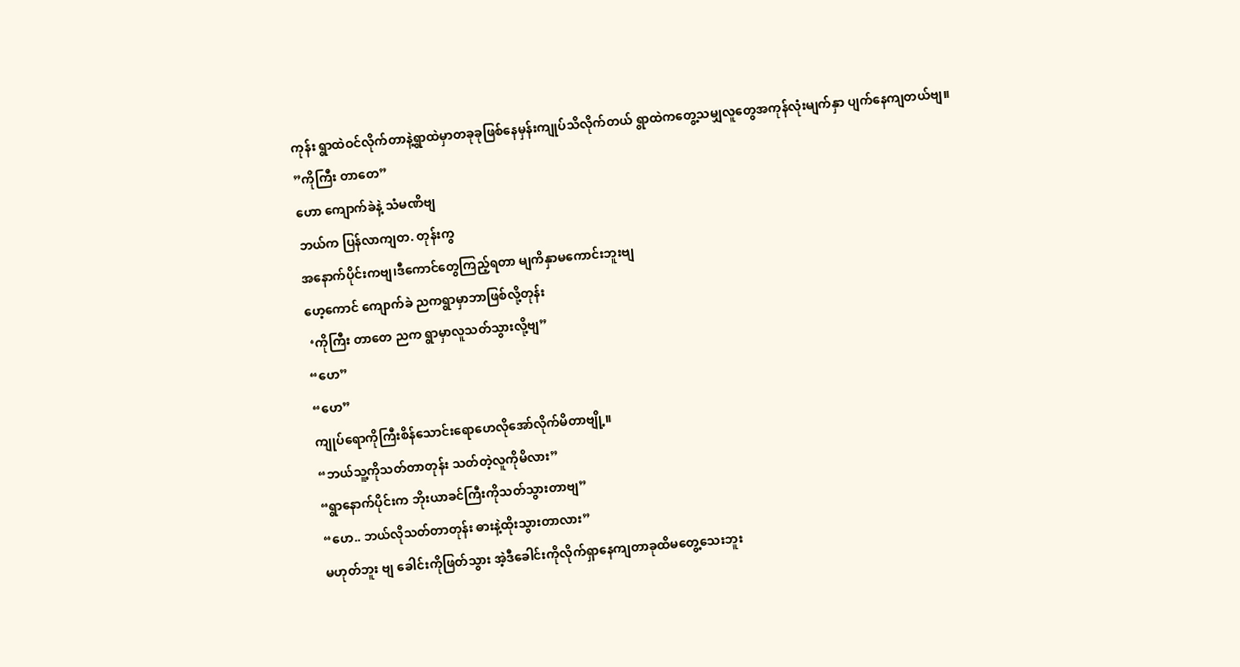ကုန်း ရွာထဲဝင်လိုက်တာနဲ့ရွာထဲမှာတခုခုဖြစ်နေမှန်းကျုပ်သိလိုက်တယ် ရွာထဲကတွေ့သမျှလူတွေအကုန်လုံးမျက်နှာ ပျက်နေကျတယ်ဗျ။
”ကိုကြီး တာတေ”
ဟော ကျောက်ခဲနဲ့ သံမဏိဗျ
ဘယ်က ပြန်လာကျတ. တုန်းကွ
အနောက်ပိုင်းကဗျ၊ဒီကောင်တွေကြည့်ရတာ မျကိနှာမကောင်းဘူးဗျ
ဟေ့ကောင် ကျောက်ခဲ ညကရွာမှာဘာဖြစ်လို့တုန်း
 ‘ကိုကြီး တာတေ ညက ရွာမှာလူသတ်သွားလို့ဗျ”
“ဟေ”
“ဟေ”
ကျုပ်ရောကိုကြီးစိန်သောင်းရောဟေလိုအော်လိုက်မိတာဗျို့။
“ဘယ်သူ့ကိုသတ်တာတုန်း သတ်တဲ့လူကိုမိလား”
“ရွာနောက်ပိုင်းက ဘိုးယာခင်ကြီးကိုသတ်သွားတာဗျ”
“ဟေ.. ဘယ်လိုသတ်တာတုန်း ဓားနဲ့ထိုးသွားတာလား”
မဟုတ်ဘူး ဗျ ခေါင်းကိုဖြတ်သွား အဲ့ဒီခေါင်းကိုလိုက်ရှာနေကျတာခုထိမတွေ့သေးဘူး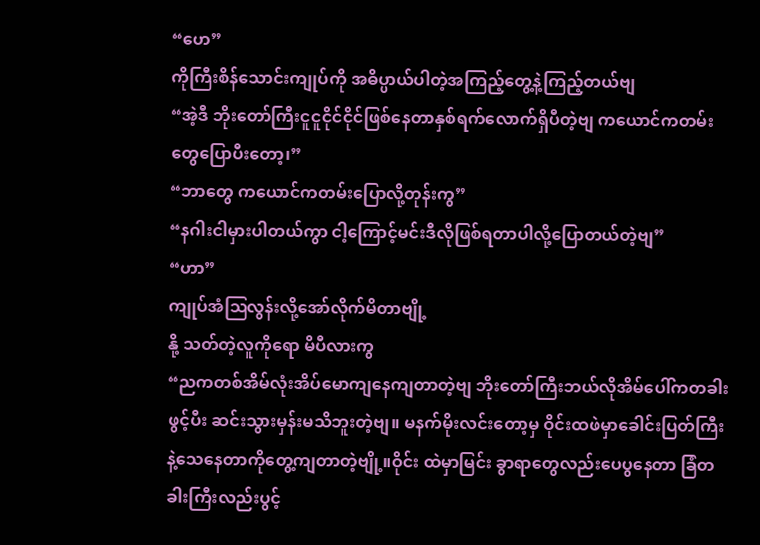“ဟေ”
ကိုကြီးစိန်သောင်းကျုပ်ကို အဓိပ္ပာယ်ပါတဲ့အကြည့်တွေ့နဲ့ကြည့်တယ်ဗျ
“အဲ့ဒီ ဘိုးတော်ကြီးငူငူငိုင်ငိုင်ဖြစ်နေတာနှစ်ရက်လောက်ရှိပီတဲ့ဗျ ကယောင်ကတမ်းတွေပြောပီးတော့၊”
“ဘာတွေ ကယောင်ကတမ်းပြောလို့တုန်းကွ”
“နဂါးငါမှားပါတယ်ကွာ ငါ့ကြောင့်မင်းဒီလိုဖြစ်ရတာပါလို့ပြောတယ်တဲ့ဗျ”
“ဟာ”
ကျုပ်အံဩလွန်းလို့အော်လိုက်မိတာဗျို့
နို့ သတ်တဲ့လူကိုရော မိပီလားကွ
“ညကတစ်အိမ်လုံးအိပ်မောကျနေကျတာတဲ့ဗျ ဘိုးတော်ကြီးဘယ်လိုအိမ်ပေါ်ကတခါးဖွင့်ပီး ဆင်းသွားမှန်းမသိဘူးတဲ့ဗျ။ မနက်မိုးလင်းတော့မှ ဝိုင်းထဖဲမှာခေါင်းပြတ်ကြီးနဲ့သေနေတာကိုတွေ့ကျတာတဲ့ဗျို့။ဝိုင်း ထဲမှာမြင်း ခွာရာတွေလည်းပေပွနေတာ ခြံတခါးကြီးလည်းပွင့်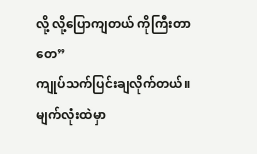လို့ လို့ပြောကျတယ် ကိုကြီးတာတေ”
ကျုပ်သက်ပြင်းချလိုက်တယ်။မျက်လုံးထဲမှာ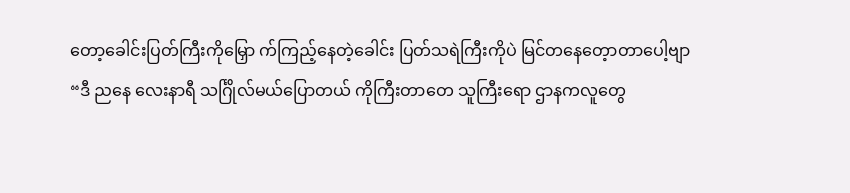တော့ခေါင်းပြတ်ကြီးကိုမြှော က်ကြည့်နေတဲ့ခေါင်း ပြတ်သရဲကြီးကိုပဲ မြင်တနေတေ့ာတာပေါ့ဗျာ
“ဒီ ညနေ လေးနာရီ သင်္ဂြိုလ်မယ်ပြောတယ် ကိုကြီးတာတေ သူကြီးရော ဌာနကလူတွေ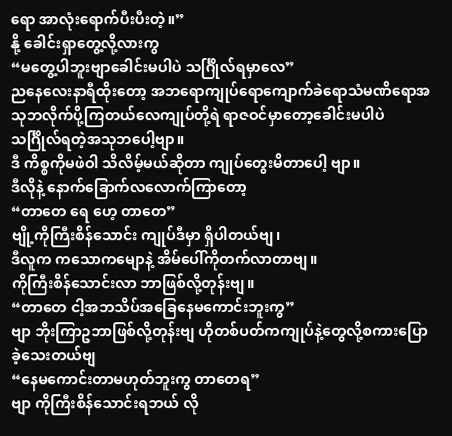ရော အာလုံးရောက်ပီးပီးတဲ့။”
နို့ ခေါင်းရှာတွေ့လို့လားကွ
“မတွေ့ပါဘူးဗျာခေါင်းမပါပဲ သင်္ဂြိုလ်ရမှာလေ”
ညနေလေးနာရီထိုးတော့ အဘရောကျုပ်ရောကျောက်ခဲရောသံမဏိရောအသုဘလိုက်ပို့ကြတယ်လေကျုပ်တို့ရဲ ရာဇဝင်မှာတော့ခေါင်းမပါပဲ သင်္ဂြိုလ်ရတဲ့အသုဘပေါ့ဗျာ။
ဒီ ကိစ္စကိုမဖဲဝါ သိလိမ့်မယ်ဆိုတာ ကျုပ်တွေးမိတာပေါ့ ဗျာ။
ဒီလိုနဲ့ နောက်ခြောက်လလောက်ကြာတော့
“တာတေ ရေ ဟေ့ တာတေ”
ဗျို့ကိုကြီးစိန်သောင်း ကျုပ်ဒီမှာ ရှိပါတယ်ဗျ၊
ဒီလူက ကသောကမျောနဲ့ အိမ်ပေါ်ကိုတက်လာတာဗျ။
ကိုကြီးစိန်သောင်းလာ ဘာဖြစ်လို့တုန်းဗျ။
“တာတေ ငါ့အဘသိပ်အခြေနေမကောင်းဘူးကွ”
ဗျာ ဘိုးကြာဥဘာဖြစ်လို့တုန်းဗျ ဟိုတစ်ပတ်ကကျုပ်နဲ့တွေလို့စကားပြောခဲ့သေးတယ်ဗျ
“နေမကောင်းတာမဟုတ်ဘူးကွ တာတေရ”
ဗျာ ကိုကြီးစိန်သောင်းရဘယ် လို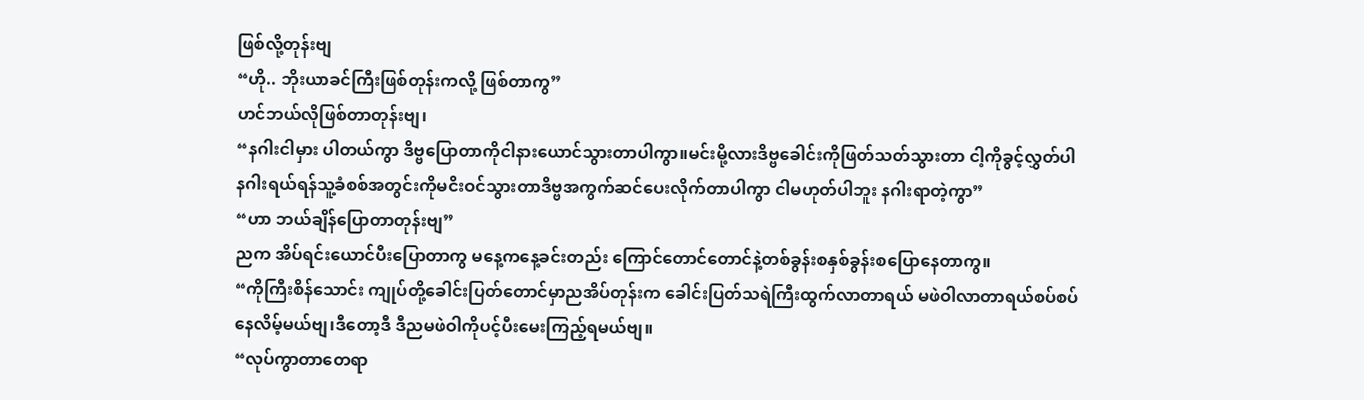ဖြစ်လို့တုန်းဗျ
“ဟို.. ဘိုးယာခင်ကြီးဖြစ်တုန်းကလို့ ဖြစ်တာကွ”
ဟင်ဘယ်လိုဖြစ်တာတုန်းဗျ၊
“နဂါးငါမှား ပါတယ်ကွာ ဒိဗ္ဗပြောတာကိုငါနားယောင်သွားတာပါကွာ။မင်းမို့လားဒိဗ္ဗခေါင်းကိုဖြတ်သတ်သွားတာ ငါ့ကိုခွင့်လွှတ်ပါနဂါးရယ်ရန်သူ့ခံစစ်အတွင်းကိုမငိးဝင်သွားတာဒိဗ္ဗအကွက်ဆင်ပေးလိုက်တာပါကွာ ငါမဟုတ်ပါဘူး နဂါးရာတဲ့ကွာ”
“ဟာ ဘယ်ချိန်ပြောတာတုန်းဗျ”
ညက အိပ်ရင်းယောင်ပီးပြောတာကွ မနေ့ကနေ့ခင်းတည်း ကြောင်တောင်တောင်နဲ့တစ်ခွန်းစနှစ်ခွန်းစပြောနေတာကွ။
“ကိုကြီးစိန်သောင်း ကျုပ်တို့ခေါင်းပြတ်တောင်မှာညအိပ်တုန်းက ခေါင်းပြတ်သရဲကြီးထွက်လာတာရယ် မဖဲဝါလာတာရယ်စပ်စပ်နေလိမ့်မယ်ဗျ၊ဒီတော့ဒီ ဒီညမဖဲဝါကိုပင့်ပီးမေးကြည့်ရမယ်ဗျ။
“လုပ်ကွာတာတေရာ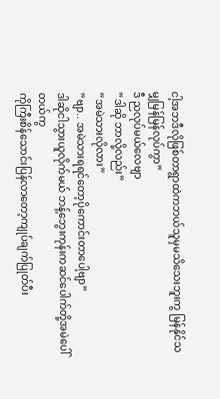ငါ့အဘဒီလိုဖြစ်တာရွာထဲကဘယ်သူမှမသိသေးဘူးကွ မြန်နိုင်သမျှမြန်မြန်လုပ်ကွာ”
ဒီ ညလုပ်မယ်လေဗျာ
”ဒါဆို ဘာလို့လည်း”
”အမဲသားလိုလား”
”ဗျာ.. အမဲသားရရင်တော့ပိုကောင်းတာပေါ့ဗျာ”
ဒါဆိုငါသွားယူလိုက်မယ် ဘန့်ဘွေးကုန်းကဆင်ပေါက်တို့အမဲပေါ်တယ်ကွ
ကိုကြီးစိန်သောင်းပြန်လာတော့ကျုပ်ချက်ပြုတ်ပီး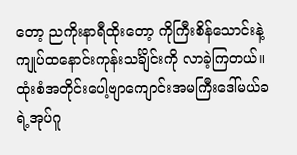တော့ ညကိုးနာရီထိုးတော့ ကိုကြီးစိန်သောင်းနဲ့ကျုပ်ထနောင်းကုန်းသင်္ချိင်းကို လာခဲ့ကြတယ်။ထုံးစံအတိုင်းပေါ့ဗျာကျောင်းအမကြီးဒေါ်မယ်ခရဲ့အုပ်ဂူ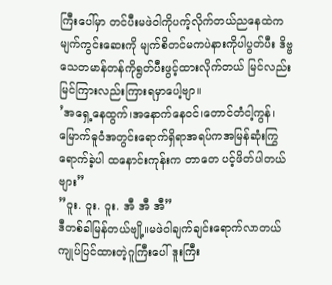ကြီးပေါ်မှာ တင်ပီးမဖဲဝါကိုပက့်လိုက်တယ်ညနေထဲကမျက်ကွင်းဆေးကို မျက်စိတင်မကပဲနားကိုပါပွတ်ပီး ဒိဗ္ဗသေတမာန်တန်ကိုရွတ်ပီးဖွင့်ထားလိုက်တယ် မြင်လည်းမြင်ကြားလည်းကြားရမှာပေါ့ဗျာ။
’အရှေ့နေထွက်၊အနောက်နေဝင်၊တောင်တံငါ့ကွန်၊မြောက်ဓူဝံအတွင်းရောက်ရှိရာအရပ်ကအမြန်ဆုံးကြွရောက်ခဲ့ပါ ထနောင်းကုန်းက တာတေ ပင့်ဖိတ်ပါတယ်ဗျား”
”ဝူး. ဝူး. ဝူး. အီ အီ အီ”
ဒီတစ်ခါမြန်တယ်ဗျို့။မဖဲဝါချက်ချင်းရောက်လာတယ် ကျုပ်ပြင်ထားတဲ့ဂူကြီးပေါ် ဒူးကြီး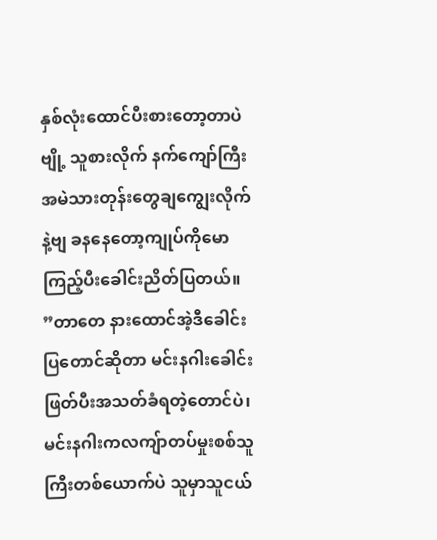နှစ်လုံးထောင်ပီးစားတော့တာပဲဗျို့ သူစားလိုက် နက်ကျော်ကြီးအမဲသားတုန်းတွေချကျွေးလိုက်နဲ့ဗျ ခနနေတော့ကျုပ်ကိုမောကြည့်ပီးခေါင်းညိတ်ပြတယ်။
”တာတေ နားထောင်အဲ့ဒီခေါင်းပြတောင်ဆိုတာ မင်းနဂါးခေါင်းဖြတ်ပီးအသတ်ခံရတဲ့တောင်ပဲ၊မင်းနဂါးကလကျ်ာတပ်မှုးစစ်သူကြီးတစ်ယောက်ပဲ သူမှာသူငယ်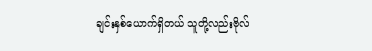ချင်းနှစ်ယောက်ရှိတယ် သူတို့လည်းဗိုလ်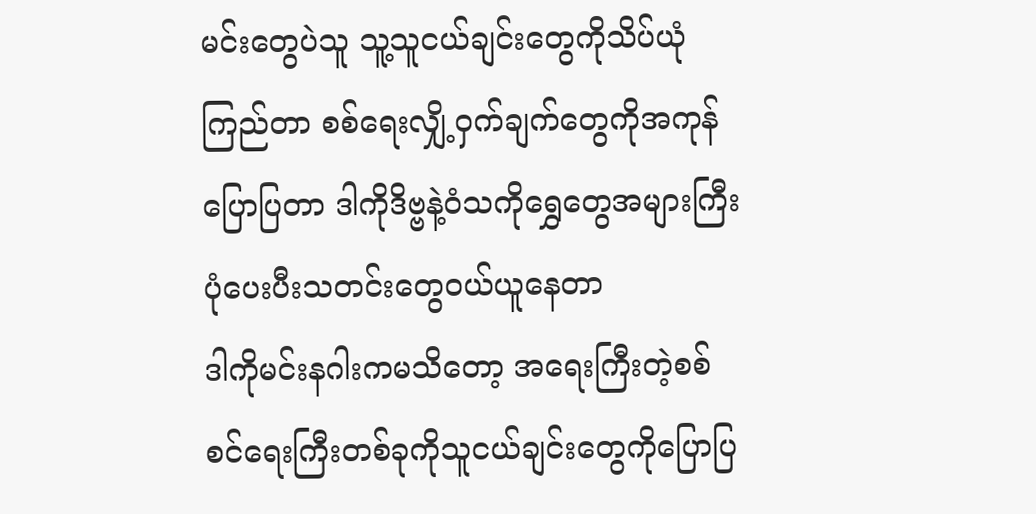မင်းတွေပဲသူ သူ့သူငယ်ချင်းတွေကိုသိပ်ယုံကြည်တာ စစ်ရေးလျှိ့ဝှက်ချက်တွေကိုအကုန်ပြောပြတာ ဒါကိုဒိဗ္ဗနဲ့ဝံသကိုရွှေတွေအများကြီးပုံပေးပီးသတင်းတွေဝယ်ယူနေတာ
ဒါကိုမင်းနဂါးကမသိတော့ အရေးကြီးတဲ့စစ် စင်ရေးကြီးတစ်ခုကိုသူငယ်ချင်းတွေကိုပြောပြ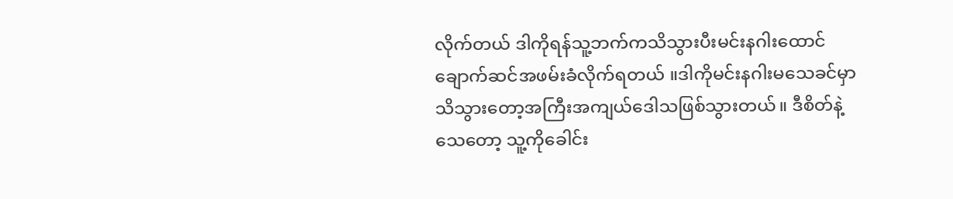လိုက်တယ် ဒါကိုရန်သူ့ဘက်ကသိသွားပီးမင်းနဂါးထောင်ချောက်ဆင်အဖမ်းခံလိုက်ရတယ် ။ဒါကိုမင်းနဂါးမသေခင်မှာသိသွားတော့အကြီးအကျယ်ဒေါသဖြစ်သွားတယ်။ ဒီစိတ်နဲ့သေတော့ သူ့ကိုခေါင်း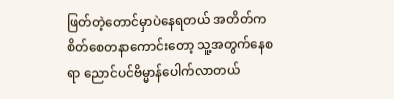ဖြတ်တဲ့တောင်မှာပဲနေရတယ် အတိတ်ကစိတ်စေတနာကောင်းတော့ သူ့အတွက်နေစရာ ညောင်ပင်ဗိမ္မာန်ပေါက်လာတယ်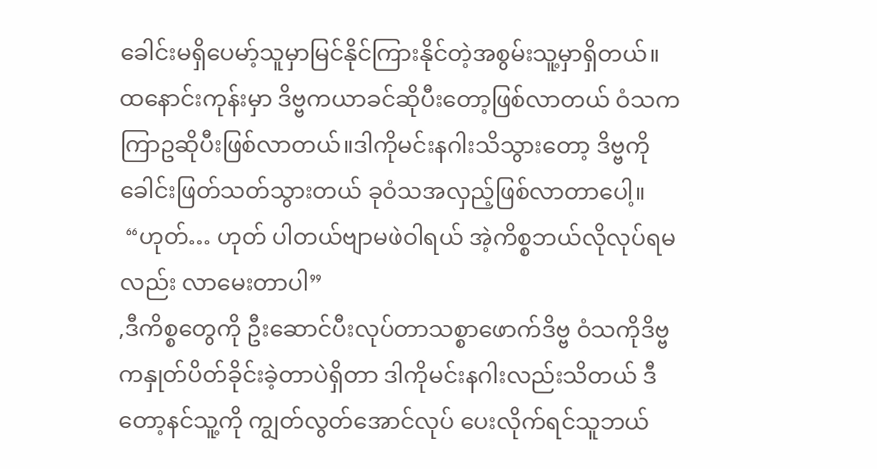ခေါင်းမရှိပေမာ့်သူမှာမြင်နိုင်ကြားနိုင်တဲ့အစွမ်းသူ့မှာရှိတယ်။ ထနောင်းကုန်းမှာ ဒိဗ္ဗကယာခင်ဆိုပီးတော့ဖြစ်လာတယ် ဝံသကကြာဥဆိုပီးဖြစ်လာတယ်။ဒါကိုမင်းနဂါးသိသွားတော့ ဒိဗ္ဗကိုခေါင်းဖြတ်သတ်သွားတယ် ခုဝံသအလှည့်ဖြစ်လာတာပေါ့။
 “ဟုတ်… ဟုတ် ပါတယ်ဗျာမဖဲဝါရယ် အဲ့ကိစ္စဘယ်လိုလုပ်ရမလည်း လာမေးတာပါ”
,ဒီကိစ္စတွေကို ဦးဆောင်ပီးလုပ်တာသစ္စာဖောက်ဒိဗ္ဗ ဝံသကိုဒိဗ္ဗကနှုတ်ပိတ်ခိုင်းခဲ့တာပဲရှိတာ ဒါကိုမင်းနဂါးလည်းသိတယ် ဒီတော့နင်သူ့ကို ကျွတ်လွတ်အောင်လုပ် ပေးလိုက်ရင်သူဘယ်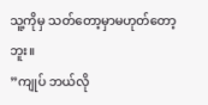သူ့ကိုမှ သတ်တော့မှာမဟုတ်တော့ဘူး။
”ကျုပ် ဘယ်လို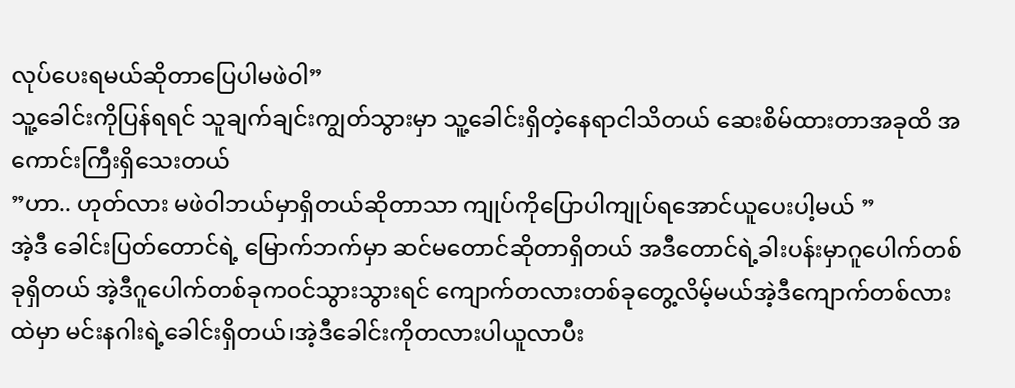လုပ်ပေးရမယ်ဆိုတာပြေပါမဖဲဝါ”
သူ့ခေါင်းကိုပြန်ရရင် သူချက်ချင်းကျွတ်သွားမှာ သူ့ခေါင်းရှိတဲ့နေရာငါသိတယ် ဆေးစိမ်ထားတာအခုထိ အကောင်းကြီးရှိသေးတယ်
”ဟာ.. ဟုတ်လား မဖဲဝါဘယ်မှာရှိတယ်ဆိုတာသာ ကျုပ်ကိုပြောပါကျုပ်ရအောင်ယူပေးပါ့မယ် ”
အဲ့ဒီ ခေါင်းပြတ်တောင်ရဲ့ မြောက်ဘက်မှာ ဆင်မတောင်ဆိုတာရှိတယ် အဒီတောင်ရဲ့ခါးပန်းမှာဂူပေါက်တစ်ခုရှိတယ် အဲ့ဒီဂူပေါက်တစ်ခုကဝင်သွားသွားရင် ကျောက်တလားတစ်ခုတွေ့လိမ့်မယ်အဲ့ဒီကျောက်တစ်လားထဲမှာ မင်းနဂါးရဲ့ခေါင်းရှိတယ်၊အဲ့ဒီခေါင်းကိုတလားပါယူလာပီး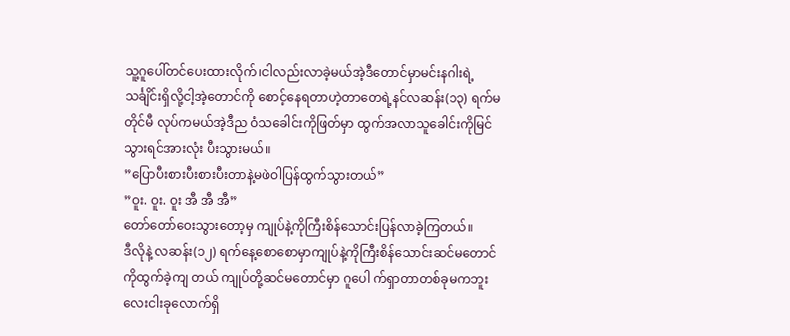သူ့ဂူပေါ်တင်ပေးထားလိုက်၊ငါလည်းလာခဲ့မယ်အဲ့ဒီတောင်မှာမင်းနဂါးရဲ့သင်္ချိင်းရှိလို့ငါ့အဲ့တောင်ကို စောင့်နေရတာဟဲ့တာတေရဲ့နင်လဆန်း(၁၃) ရက်မတိုင်မီ လုပ်ကမယ်အဲ့ဒီည ဝံသခေါင်းကိုဖြတ်မှာ ထွက်အလာသူခေါင်းကိုမြင်သွားရင်အားလုံး ပီးသွားမယ်။
”ပြောပီးစားပီးစားပီးတာနဲ့မဖဲဝါပြန်ထွက်သွားတယ်”
”ဝူး. ဝူး. ဝူး အီ အီ အီ”
တော်တော်ဝေးသွားတော့မှ ကျုပ်နဲ့ကိုကြီးစိန်သောင်းပြန်လာခဲ့ကြတယ်။
ဒီလိုနဲ့ လဆန်း(၁၂) ရက်နေ့စောစောမှာကျုပ်နဲ့ကိုကြီးစိန်သောင်းဆင်မတောင်ကိုထွက်ခဲ့ကျ တယ် ကျုပ်တို့ဆင်မတောင်မှာ ဂူပေါ က်ရှာတာတစ်ခုမကဘူးလေးငါးခုလောက်ရှိ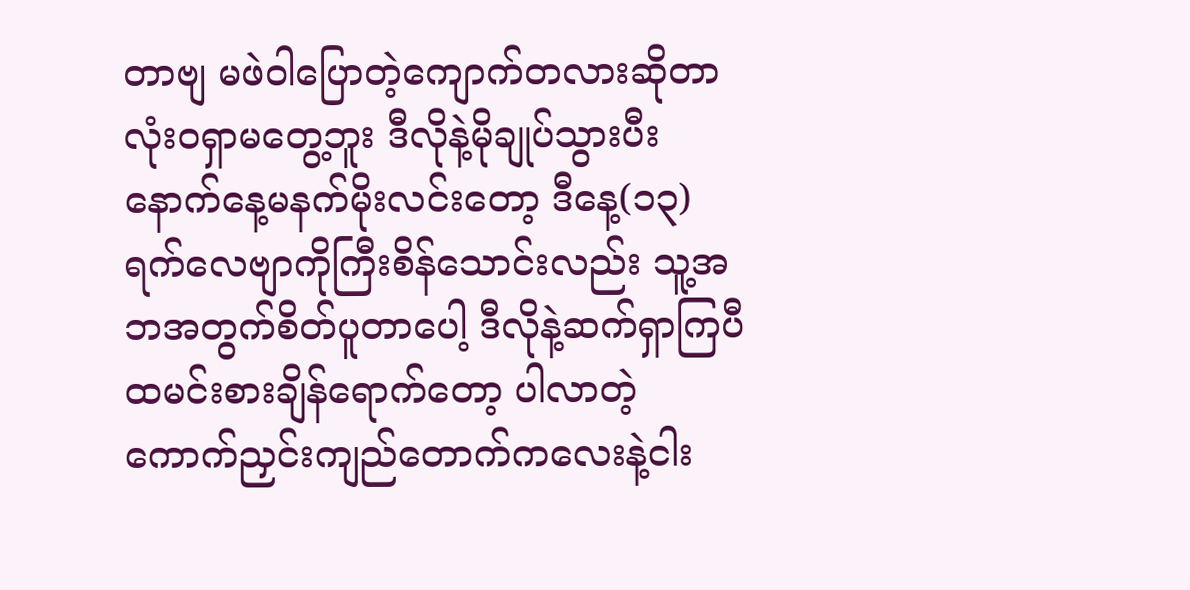တာဗျ မဖဲဝါပြောတဲ့ကျောက်တလားဆိုတာလုံးဝရှာမတွေ့ဘူး ဒီလိုနဲ့မိုချုပ်သွားပီးနောက်နေ့မနက်မိုးလင်းတော့ ဒီနေ့(၁၃) ရက်လေဗျာကိုကြီးစိန်သောင်းလည်း သူ့အဘအတွက်စိတ်ပူတာပေါ့ ဒီလိုနဲ့ဆက်ရှာကြပီထမင်းစားချိန်ရောက်တော့ ပါလာတဲ့ကောက်ညှင်းကျည်တောက်ကလေးနဲ့ငါး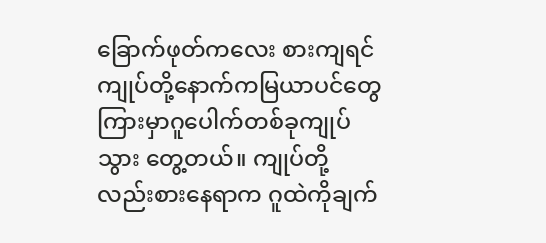ခြောက်ဖုတ်ကလေး စားကျရင်ကျုပ်တို့နောက်ကမြယာပင်တွေကြားမှာဂူပေါက်တစ်ခုကျုပ်သွား တွေ့တယ်။ ကျုပ်တို့လည်းစားနေရာက ဂူထဲကိုချက်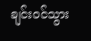ချင်းဝင်သွား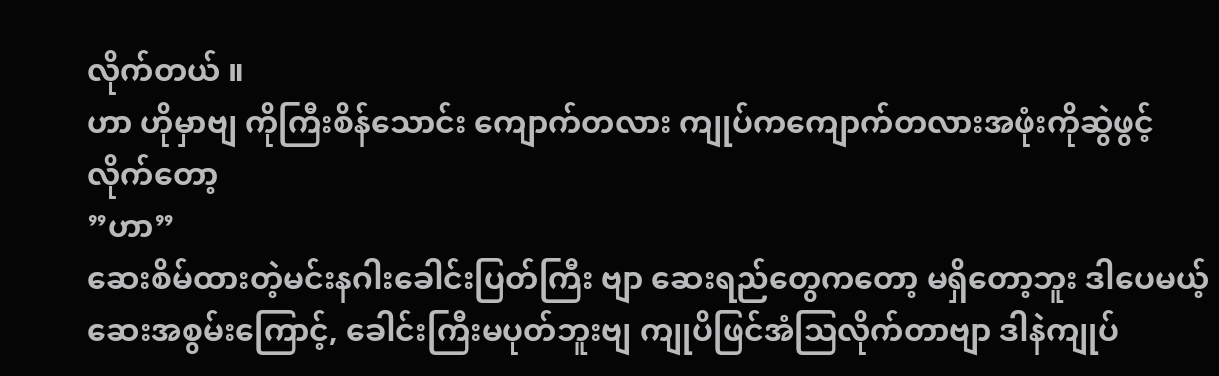လိုက်တယ် ။
ဟာ ဟိုမှာဗျ ကိုကြီးစိန်သောင်း ကျောက်တလား ကျုပ်ကကျောက်တလားအဖုံးကိုဆွဲဖွင့်လိုက်တော့
”ဟာ”
ဆေးစိမ်ထားတဲ့မင်းနဂါးခေါင်းပြတ်ကြီး ဗျာ ဆေးရည်တွေကတော့ မရှိတော့ဘူး ဒါပေမယ့် ဆေးအစွမ်းကြောင့်, ခေါင်းကြီးမပုတ်ဘူးဗျ ကျုပိဖြင်အံဩလိုက်တာဗျာ ဒါနဲကျုပ်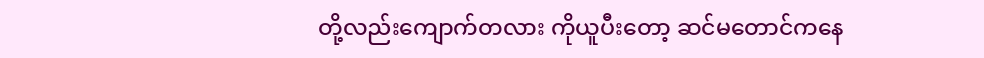တို့လည်းကျောက်တလား ကိုယူပီးတော့ ဆင်မတောင်ကနေ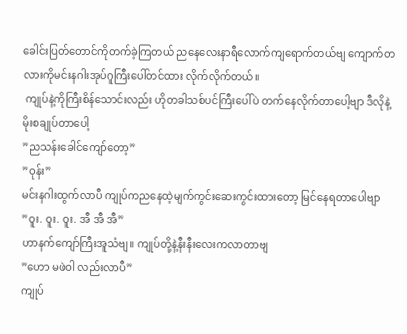ခေါင်းပြတ်တောင်ကိုတက်ခဲ့ကြတယ် ညနေလေးနာရီလောက်ကျရောက်တယ်ဗျ ကျောက်တလားကိုမင်းနဂါးအုပ်ဂူကြီးပေါ်တင်ထား လိုက်လိုက်တယ်။
 ကျုပ်နဲ့ကိုကြီးစိန်သောင်းလည်း ဟိုတခါသစ်ပင်ကြီးပေါ်ပဲ တက်နေလိုက်တာပေါ့ဗျာ ဒီလိုနဲ့မိုးစချုပ်တာပေါ့
”ညသန်းခေါင်ကျော်တော့”
”ဝုန်း”
မင်းနဂါးထွက်လာပီ ကျုပ်ကညနေထဲ့မျက်ကွင်းဆေးကွင်းထားတော့ မြင်နေရတာပေါဗျာ
”ဝူး. ဝူး. ဝူး. အီ အီ အီ”
ဟာနက်ကျော်ကြီးအူသံဗျ။ ကျုပ်တို့နဲ့နီးနီးလေးကလာတာဗျ
”ဟော မဖဲဝါ လည်းလာပီ”
ကျုပ်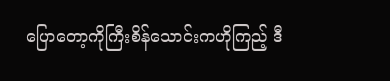ပြောတော့ကိုကြီးစိန်သောင်းကဟိုကြည့် ဒီ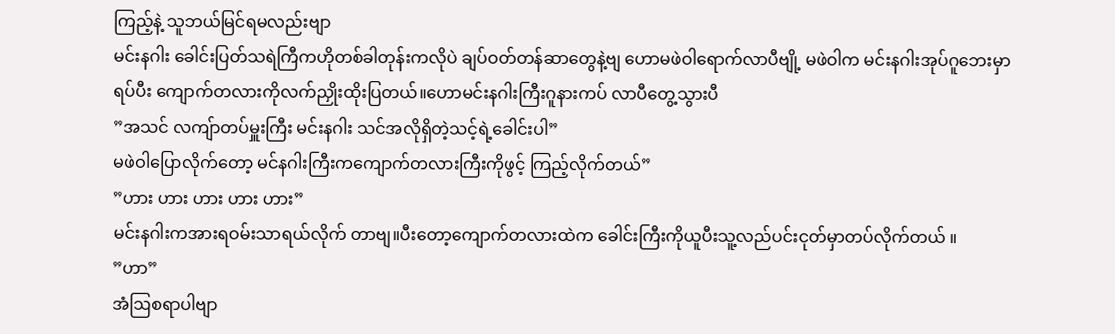ကြည့်နဲ့ သူဘယ်မြင်ရမလည်းဗျာ
မင်းနဂါး ခေါင်းပြတ်သရဲကြီကဟိုတစ်ခါတုန်းကလိုပဲ ချပ်ဝတ်တန်ဆာတွေနဲ့ဗျ ဟောမဖဲဝါရောက်လာပီဗျို့ မဖဲဝါက မင်းနဂါးအုပ်ဂူဘေးမှာရပ်ပီး ကျောက်တလားကိုလက်ညှိုးထိုးပြတယ်။ဟောမင်းနဂါးကြီးဂူနားကပ် လာပီတွေ့သွားပီ
”အသင် လကျ်ာတပ်မှူးကြီး မင်းနဂါး သင်အလိုရှိတဲ့သင့်ရဲ့ခေါင်းပါ”
မဖဲဝါပြောလိုက်တော့ မင်နဂါးကြီးကကျောက်တလားကြီးကိုဖွင့် ကြည့်လိုက်တယ်”
”ဟား ဟား ဟား ဟား ဟား”
မင်းနဂါးကအားရဝမ်းသာရယ်လိုက် တာဗျ။ပီးတော့ကျောက်တလားထဲက ခေါင်းကြီးကိုယူပီးသူ့လည်ပင်းငုတ်မှာတပ်လိုက်တယ် ။
”ဟာ”
အံဩစရာပါဗျာ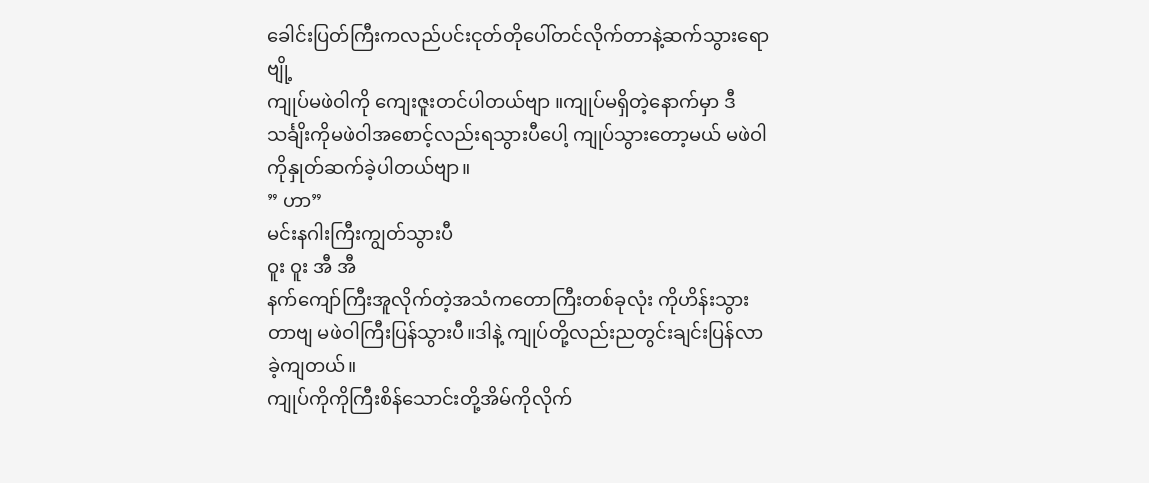ခေါင်းပြတ်ကြီးကလည်ပင်းငုတ်တိုပေါ်တင်လိုက်တာနဲ့ဆက်သွားရောဗျို့
ကျုပ်မဖဲဝါကို ကျေးဇူးတင်ပါတယ်ဗျာ ။ကျုပ်မရှိတဲ့နောက်မှာ ဒီသင်္ချိးကိုမဖဲဝါအစောင့်လည်းရသွားပီပေါ့ ကျုပ်သွားတော့မယ် မဖဲဝါကိုနှုတ်ဆက်ခဲ့ပါတယ်ဗျာ။
” ဟာ”
မင်းနဂါးကြီးကျွတ်သွားပီ
ဝူး ဝူး အီ အီ
နက်ကျော်ကြီးအူလိုက်တဲ့အသံကတောကြီးတစ်ခုလုံး ကိုဟိန်းသွားတာဗျ မဖဲဝါကြီးပြန်သွားပီ။ဒါနဲ့ ကျုပ်တို့လည်းညတွင်းချင်းပြန်လာခဲ့ကျတယ်။
ကျုပ်ကိုကိုကြီးစိန်သောင်းတို့အိမ်ကိုလိုက်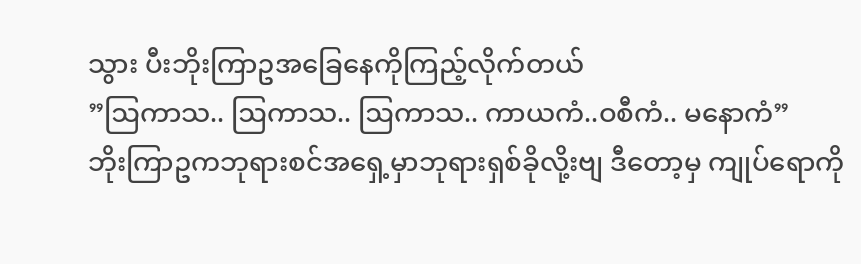သွား ပီးဘိုးကြာဥအခြေနေကိုကြည့်လိုက်တယ်
”ဩကာသ.. ဩကာသ.. ဩကာသ.. ကာယကံ..ဝစီကံ.. မနောကံ”
ဘိုးကြာဥကဘုရားစင်အရှေ့မှာဘုရားရှစ်ခိုလို့းဗျ ဒီတော့မှ ကျုပ်ရောကို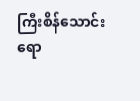ကြီးစိန်သောင်းရော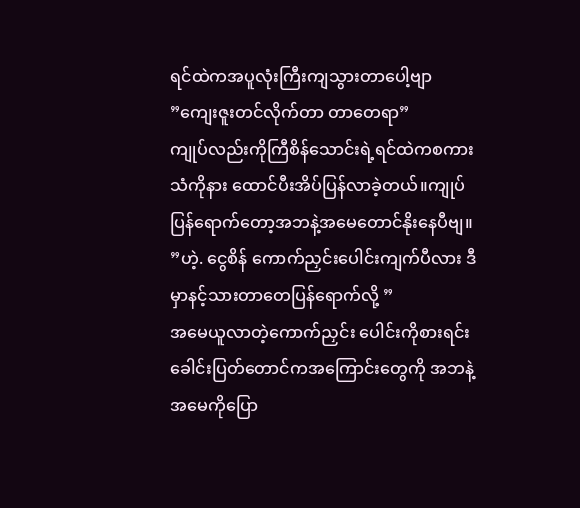ရင်ထဲကအပူလုံးကြီးကျသွားတာပေါ့ဗျာ
”ကျေးဇူးတင်လိုက်တာ တာတေရာ”
ကျုပ်လည်းကိုကြီစိန်သောင်းရဲ့ရင်ထဲကစကားသံကိုနား ထောင်ပီးအိပ်ပြန်လာခဲ့တယ်။ကျုပ်ပြန်ရောက်တော့အဘနဲ့အမေတောင်နိုးနေပီဗျ။
”ဟဲ့. ငွေစိန် ကောက်ညှင်းပေါင်းကျက်ပီလား ဒီမှာနင့်သားတာတေပြန်ရောက်လို့ ”
အမေယူလာတဲ့ကောက်ညှင်း ပေါင်းကိုစားရင်း ခေါင်းပြတ်တောင်ကအကြောင်းတွေကို အဘနဲ့အမေကိုပြော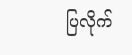ပြလိုက်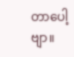တာပေါ့ဗျာ။